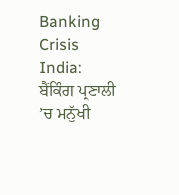Banking Crisis India: ਬੈਂਕਿੰਗ ਪ੍ਰਣਾਲੀ ’ਚ ਮਨੁੱਖੀ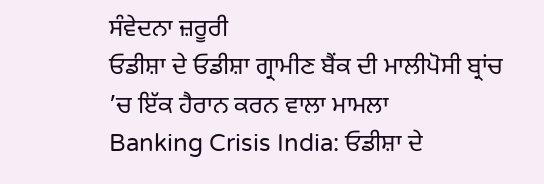ਸੰਵੇਦਨਾ ਜ਼ਰੂਰੀ
ਓਡੀਸ਼ਾ ਦੇ ਓਡੀਸ਼ਾ ਗ੍ਰਾਮੀਣ ਬੈਂਕ ਦੀ ਮਾਲੀਪੋਸੀ ਬ੍ਰਾਂਚ ’ਚ ਇੱਕ ਹੈਰਾਨ ਕਰਨ ਵਾਲਾ ਮਾਮਲਾ
Banking Crisis India: ਓਡੀਸ਼ਾ ਦੇ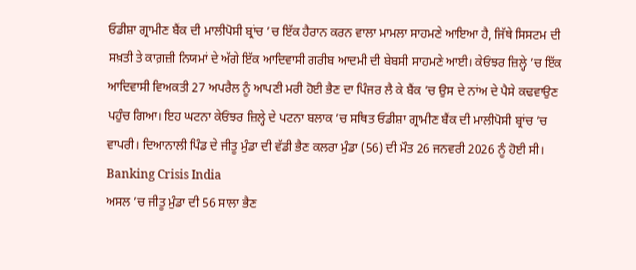ਓਡੀਸ਼ਾ ਗ੍ਰਾਮੀਣ ਬੈਂਕ ਦੀ ਮਾਲੀਪੋਸੀ ਬ੍ਰਾਂਚ ’ਚ ਇੱਕ ਹੈਰਾਨ ਕਰਨ ਵਾਲਾ ਮਾਮਲਾ ਸਾਹਮਣੇ ਆਇਆ ਹੈ, ਜਿੱਥੇ ਸਿਸਟਮ ਦੀ ਸਖ਼ਤੀ ਤੇ ਕਾਗ਼ਜ਼ੀ ਨਿਯਮਾਂ ਦੇ ਅੱਗੇ ਇੱਕ ਆਦਿਵਾਸੀ ਗਰੀਬ ਆਦਮੀ ਦੀ ਬੇਬਸੀ ਸਾਹਮਣੇ ਆਈ। ਕੇਓਂਝਰ ਜ਼ਿਲ੍ਹੇ ’ਚ ਇੱਕ ਆਦਿਵਾਸੀ ਵਿਅਕਤੀ 27 ਅਪਰੈਲ ਨੂੰ ਆਪਣੀ ਮਰੀ ਹੋਈ ਭੈਣ ਦਾ ਪਿੰਜਰ ਲੈ ਕੇ ਬੈਂਕ ’ਚ ਉਸ ਦੇ ਨਾਂਅ ਦੇ ਪੈਸੇ ਕਢਵਾਉਣ ਪਹੁੰਚ ਗਿਆ। ਇਹ ਘਟਨਾ ਕੇਓਂਝਰ ਜ਼ਿਲ੍ਹੇ ਦੇ ਪਟਨਾ ਬਲਾਕ ’ਚ ਸਥਿਤ ਓਡੀਸ਼ਾ ਗ੍ਰਾਮੀਣ ਬੈਂਕ ਦੀ ਮਾਲੀਪੋਸੀ ਬ੍ਰਾਂਚ ’ਚ ਵਾਪਰੀ। ਦਿਆਨਾਲੀ ਪਿੰਡ ਦੇ ਜੀਤੂ ਮੁੰਡਾ ਦੀ ਵੱਡੀ ਭੈਣ ਕਲਰਾ ਮੁੰਡਾ (56) ਦੀ ਮੌਤ 26 ਜਨਵਰੀ 2026 ਨੂੰ ਹੋਈ ਸੀ। Banking Crisis India
ਅਸਲ ’ਚ ਜੀਤੂ ਮੁੰਡਾ ਦੀ 56 ਸਾਲਾ ਭੈਣ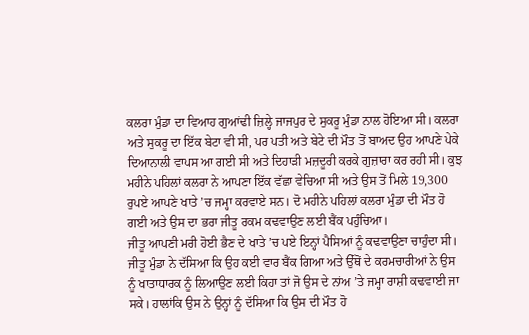ਕਲਰਾ ਮੁੰਡਾ ਦਾ ਵਿਆਹ ਗੁਆਂਢੀ ਜ਼ਿਲ੍ਹੇ ਜਾਜਪੁਰ ਦੇ ਸੁਕਰੂ ਮੁੰਡਾ ਨਾਲ ਹੋਇਆ ਸੀ। ਕਲਰਾ ਅਤੇ ਸੁਕਰੂ ਦਾ ਇੱਕ ਬੇਟਾ ਵੀ ਸੀ, ਪਰ ਪਤੀ ਅਤੇ ਬੇਟੇ ਦੀ ਮੌਤ ਤੋਂ ਬਾਅਦ ਉਹ ਆਪਣੇ ਪੇਕੇ ਦਿਆਨਾਲੀ ਵਾਪਸ ਆ ਗਈ ਸੀ ਅਤੇ ਦਿਹਾੜੀ ਮਜ਼ਦੂਰੀ ਕਰਕੇ ਗੁਜ਼ਾਰਾ ਕਰ ਰਹੀ ਸੀ। ਕੁਝ ਮਹੀਨੇ ਪਹਿਲਾਂ ਕਲਰਾ ਨੇ ਆਪਣਾ ਇੱਕ ਵੱਛਾ ਵੇਚਿਆ ਸੀ ਅਤੇ ਉਸ ਤੋਂ ਮਿਲੇ 19,300 ਰੁਪਏ ਆਪਣੇ ਖਾਤੇ ’ਚ ਜਮ੍ਹਾ ਕਰਵਾਏ ਸਨ। ਦੋ ਮਹੀਨੇ ਪਹਿਲਾਂ ਕਲਰਾ ਮੁੰਡਾ ਦੀ ਮੌਤ ਹੋ ਗਈ ਅਤੇ ਉਸ ਦਾ ਭਰਾ ਜੀਤੂ ਰਕਮ ਕਢਵਾਉਣ ਲਈ ਬੈਂਕ ਪਹੁੰਚਿਆ।
ਜੀਤੂ ਆਪਣੀ ਮਰੀ ਹੋਈ ਭੈਣ ਦੇ ਖਾਤੇ ’ਚ ਪਏ ਇਨ੍ਹਾਂ ਪੈਸਿਆਂ ਨੂੰ ਕਢਵਾਉਣਾ ਚਾਹੁੰਦਾ ਸੀ। ਜੀਤੂ ਮੁੰਡਾ ਨੇ ਦੱਸਿਆ ਕਿ ਉਹ ਕਈ ਵਾਰ ਬੈਂਕ ਗਿਆ ਅਤੇ ਉੱਥੋਂ ਦੇ ਕਰਮਚਾਰੀਆਂ ਨੇ ਉਸ ਨੂੰ ਖਾਤਾਧਾਰਕ ਨੂੰ ਲਿਆਉਣ ਲਈ ਕਿਹਾ ਤਾਂ ਜੋ ਉਸ ਦੇ ਨਾਂਅ ’ਤੇ ਜਮ੍ਹਾ ਰਾਸ਼ੀ ਕਢਵਾਈ ਜਾ ਸਕੇ। ਹਾਲਾਂਕਿ ਉਸ ਨੇ ਉਨ੍ਹਾਂ ਨੂੰ ਦੱਸਿਆ ਕਿ ਉਸ ਦੀ ਮੌਤ ਹੋ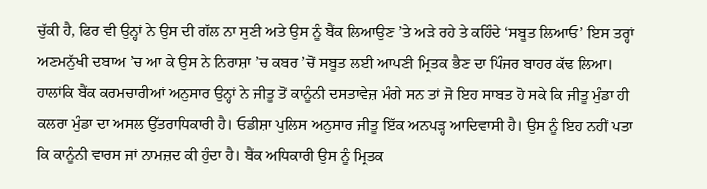ਚੁੱਕੀ ਹੈ, ਫਿਰ ਵੀ ਉਨ੍ਹਾਂ ਨੇ ਉਸ ਦੀ ਗੱਲ ਨਾ ਸੁਣੀ ਅਤੇ ਉਸ ਨੂੰ ਬੈਂਕ ਲਿਆਉਣ ’ਤੇ ਅੜੇ ਰਹੇ ਤੇ ਕਹਿੰਦੇ ‘ਸਬੂਤ ਲਿਆਓ’ ਇਸ ਤਰ੍ਹਾਂ ਅਣਮਨੁੱਖੀ ਦਬਾਅ ’ਚ ਆ ਕੇ ਉਸ ਨੇ ਨਿਰਾਸ਼ਾ ’ਚ ਕਬਰ ’ਚੋਂ ਸਬੂਤ ਲਈ ਆਪਣੀ ਮ੍ਰਿਤਕ ਭੈਣ ਦਾ ਪਿੰਜਰ ਬਾਹਰ ਕੱਢ ਲਿਆ।
ਹਾਲਾਂਕਿ ਬੈਂਕ ਕਰਮਚਾਰੀਆਂ ਅਨੁਸਾਰ ਉਨ੍ਹਾਂ ਨੇ ਜੀਤੂ ਤੋਂ ਕਾਨੂੰਨੀ ਦਸਤਾਵੇਜ਼ ਮੰਗੇ ਸਨ ਤਾਂ ਜੋ ਇਹ ਸਾਬਤ ਹੋ ਸਕੇ ਕਿ ਜੀਤੂ ਮੁੰਡਾ ਹੀ ਕਲਰਾ ਮੁੰਡਾ ਦਾ ਅਸਲ ਉੱਤਰਾਧਿਕਾਰੀ ਹੈ। ਓਡੀਸ਼ਾ ਪੁਲਿਸ ਅਨੁਸਾਰ ਜੀਤੂ ਇੱਕ ਅਨਪੜ੍ਹ ਆਦਿਵਾਸੀ ਹੈ। ਉਸ ਨੂੰ ਇਹ ਨਹੀਂ ਪਤਾ ਕਿ ਕਾਨੂੰਨੀ ਵਾਰਸ ਜਾਂ ਨਾਮਜ਼ਦ ਕੀ ਹੁੰਦਾ ਹੈ। ਬੈਂਕ ਅਧਿਕਾਰੀ ਉਸ ਨੂੰ ਮ੍ਰਿਤਕ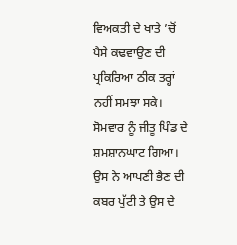ਵਿਅਕਤੀ ਦੇ ਖਾਤੇ ’ਚੋਂ ਪੈਸੇ ਕਢਵਾਉਣ ਦੀ ਪ੍ਰਕਿਰਿਆ ਠੀਕ ਤਰ੍ਹਾਂ ਨਹੀਂ ਸਮਝਾ ਸਕੇ। ਸੋਮਵਾਰ ਨੂੰ ਜੀਤੂ ਪਿੰਡ ਦੇ ਸ਼ਮਸ਼ਾਨਘਾਟ ਗਿਆ। ਉਸ ਨੇ ਆਪਣੀ ਭੈਣ ਦੀ ਕਬਰ ਪੁੱਟੀ ਤੇ ਉਸ ਦੇ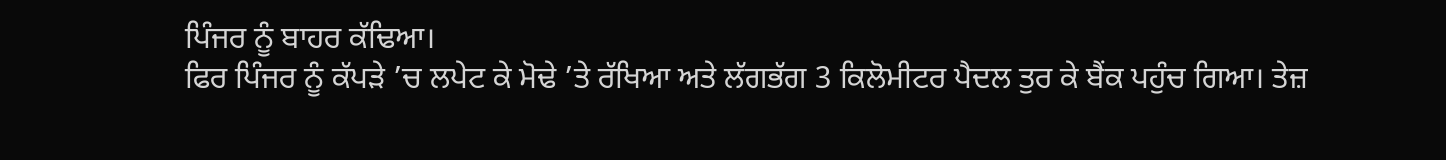ਪਿੰਜਰ ਨੂੰ ਬਾਹਰ ਕੱਢਿਆ।
ਫਿਰ ਪਿੰਜਰ ਨੂੰ ਕੱਪੜੇ ’ਚ ਲਪੇਟ ਕੇ ਮੋਢੇ ’ਤੇ ਰੱਖਿਆ ਅਤੇ ਲੱਗਭੱਗ 3 ਕਿਲੋਮੀਟਰ ਪੈਦਲ ਤੁਰ ਕੇ ਬੈਂਕ ਪਹੁੰਚ ਗਿਆ। ਤੇਜ਼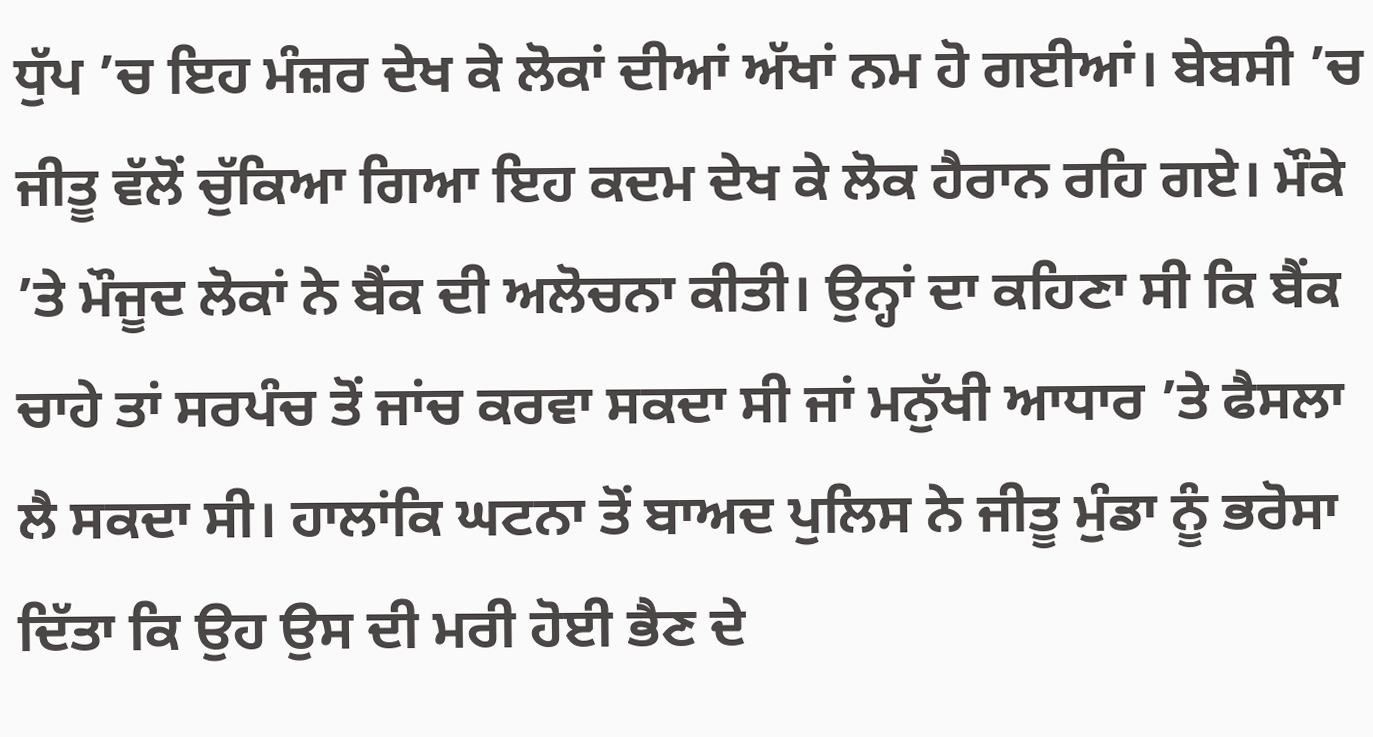ਧੁੱਪ ’ਚ ਇਹ ਮੰਜ਼ਰ ਦੇਖ ਕੇ ਲੋਕਾਂ ਦੀਆਂ ਅੱਖਾਂ ਨਮ ਹੋ ਗਈਆਂ। ਬੇਬਸੀ ’ਚ ਜੀਤੂ ਵੱਲੋਂ ਚੁੱਕਿਆ ਗਿਆ ਇਹ ਕਦਮ ਦੇਖ ਕੇ ਲੋਕ ਹੈਰਾਨ ਰਹਿ ਗਏ। ਮੌਕੇ ’ਤੇ ਮੌਜੂਦ ਲੋਕਾਂ ਨੇ ਬੈਂਕ ਦੀ ਅਲੋਚਨਾ ਕੀਤੀ। ਉਨ੍ਹਾਂ ਦਾ ਕਹਿਣਾ ਸੀ ਕਿ ਬੈਂਕ ਚਾਹੇ ਤਾਂ ਸਰਪੰਚ ਤੋਂ ਜਾਂਚ ਕਰਵਾ ਸਕਦਾ ਸੀ ਜਾਂ ਮਨੁੱਖੀ ਆਧਾਰ ’ਤੇ ਫੈਸਲਾ ਲੈ ਸਕਦਾ ਸੀ। ਹਾਲਾਂਕਿ ਘਟਨਾ ਤੋਂ ਬਾਅਦ ਪੁਲਿਸ ਨੇ ਜੀਤੂ ਮੁੰਡਾ ਨੂੰ ਭਰੋਸਾ ਦਿੱਤਾ ਕਿ ਉਹ ਉਸ ਦੀ ਮਰੀ ਹੋਈ ਭੈਣ ਦੇ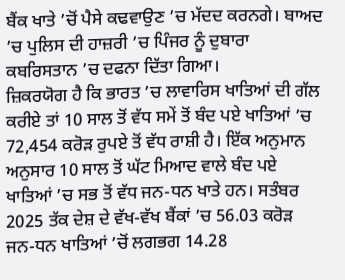ਬੈਂਕ ਖਾਤੇ ’ਚੋਂ ਪੈਸੇ ਕਢਵਾਉਣ ’ਚ ਮੱਦਦ ਕਰਨਗੇ। ਬਾਅਦ ’ਚ ਪੁਲਿਸ ਦੀ ਹਾਜ਼ਰੀ ’ਚ ਪਿੰਜਰ ਨੂੰ ਦੁਬਾਰਾ ਕਬਰਿਸਤਾਨ ’ਚ ਦਫਨਾ ਦਿੱਤਾ ਗਿਆ।
ਜ਼ਿਕਰਯੋਗ ਹੈ ਕਿ ਭਾਰਤ ’ਚ ਲਾਵਾਰਿਸ ਖਾਤਿਆਂ ਦੀ ਗੱਲ ਕਰੀਏ ਤਾਂ 10 ਸਾਲ ਤੋਂ ਵੱਧ ਸਮੇਂ ਤੋਂ ਬੰਦ ਪਏ ਖਾਤਿਆਂ ’ਚ 72,454 ਕਰੋੜ ਰੁਪਏ ਤੋਂ ਵੱਧ ਰਾਸ਼ੀ ਹੈ। ਇੱਕ ਅਨੁਮਾਨ ਅਨੁਸਾਰ 10 ਸਾਲ ਤੋਂ ਘੱਟ ਮਿਆਦ ਵਾਲੇ ਬੰਦ ਪਏ ਖਾਤਿਆਂ ’ਚ ਸਭ ਤੋਂ ਵੱਧ ਜਨ-ਧਨ ਖਾਤੇ ਹਨ। ਸਤੰਬਰ 2025 ਤੱਕ ਦੇਸ਼ ਦੇ ਵੱਖ-ਵੱਖ ਬੈਂਕਾਂ ’ਚ 56.03 ਕਰੋੜ ਜਨ-ਧਨ ਖਾਤਿਆਂ ’ਚੋਂ ਲਗਭਗ 14.28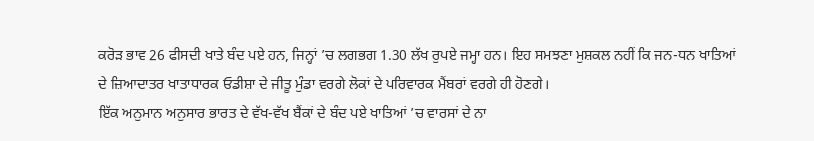ਕਰੋੜ ਭਾਵ 26 ਫੀਸਦੀ ਖਾਤੇ ਬੰਦ ਪਏ ਹਨ, ਜਿਨ੍ਹਾਂ ’ਚ ਲਗਭਗ 1.30 ਲੱਖ ਰੁਪਏ ਜਮ੍ਹਾ ਹਨ। ਇਹ ਸਮਝਣਾ ਮੁਸ਼ਕਲ ਨਹੀਂ ਕਿ ਜਨ-ਧਨ ਖਾਤਿਆਂ ਦੇ ਜ਼ਿਆਦਾਤਰ ਖਾਤਾਧਾਰਕ ਓਡੀਸ਼ਾ ਦੇ ਜੀਤੂ ਮੁੰਡਾ ਵਰਗੇ ਲੋਕਾਂ ਦੇ ਪਰਿਵਾਰਕ ਮੈਂਬਰਾਂ ਵਰਗੇ ਹੀ ਹੋਣਗੇ।
ਇੱਕ ਅਨੁਮਾਨ ਅਨੁਸਾਰ ਭਾਰਤ ਦੇ ਵੱਖ-ਵੱਖ ਬੈਂਕਾਂ ਦੇ ਬੰਦ ਪਏ ਖਾਤਿਆਂ ’ਚ ਵਾਰਸਾਂ ਦੇ ਨਾ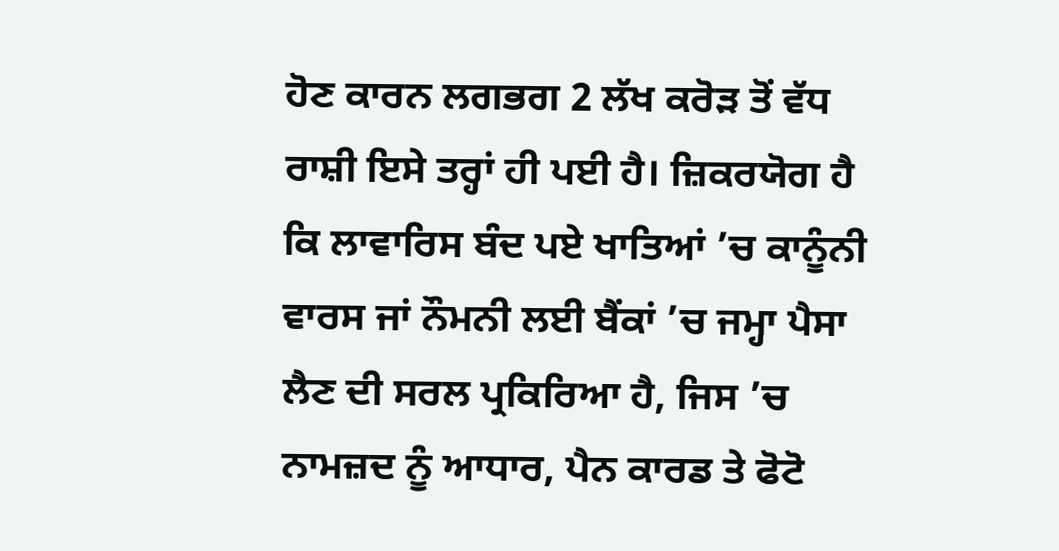ਹੋਣ ਕਾਰਨ ਲਗਭਗ 2 ਲੱਖ ਕਰੋੜ ਤੋਂ ਵੱਧ ਰਾਸ਼ੀ ਇਸੇ ਤਰ੍ਹਾਂ ਹੀ ਪਈ ਹੈ। ਜ਼ਿਕਰਯੋਗ ਹੈ ਕਿ ਲਾਵਾਰਿਸ ਬੰਦ ਪਏ ਖਾਤਿਆਂ ’ਚ ਕਾਨੂੰਨੀ ਵਾਰਸ ਜਾਂ ਨੌਮਨੀ ਲਈ ਬੈਂਕਾਂ ’ਚ ਜਮ੍ਹਾ ਪੈਸਾ ਲੈਣ ਦੀ ਸਰਲ ਪ੍ਰਕਿਰਿਆ ਹੈ, ਜਿਸ ’ਚ ਨਾਮਜ਼ਦ ਨੂੰ ਆਧਾਰ, ਪੈਨ ਕਾਰਡ ਤੇ ਫੋਟੋ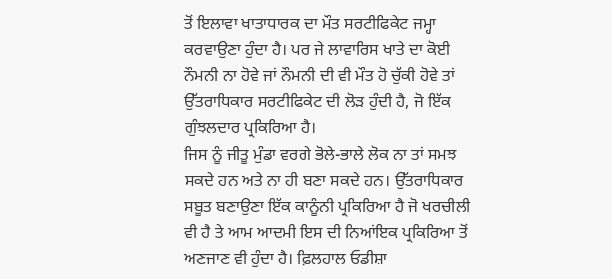ਤੋਂ ਇਲਾਵਾ ਖਾਤਾਧਾਰਕ ਦਾ ਮੌਤ ਸਰਟੀਫਿਕੇਟ ਜਮ੍ਹਾ ਕਰਵਾਉਣਾ ਹੁੰਦਾ ਹੈ। ਪਰ ਜੇ ਲਾਵਾਰਿਸ ਖਾਤੇ ਦਾ ਕੋਈ ਨੌਮਨੀ ਨਾ ਹੋਵੇ ਜਾਂ ਨੌਮਨੀ ਦੀ ਵੀ ਮੌਤ ਹੋ ਚੁੱਕੀ ਹੋਵੇ ਤਾਂ ਉੱਤਰਾਧਿਕਾਰ ਸਰਟੀਫਿਕੇਟ ਦੀ ਲੋੜ ਹੁੰਦੀ ਹੈ, ਜੋ ਇੱਕ ਗੁੰਝਲਦਾਰ ਪ੍ਰਕਿਰਿਆ ਹੈ।
ਜਿਸ ਨੂੰ ਜੀਤੂ ਮੁੰਡਾ ਵਰਗੇ ਭੋਲੇ-ਭਾਲੇ ਲੋਕ ਨਾ ਤਾਂ ਸਮਝ ਸਕਦੇ ਹਨ ਅਤੇ ਨਾ ਹੀ ਬਣਾ ਸਕਦੇ ਹਨ। ਉੱਤਰਾਧਿਕਾਰ ਸਬੂਤ ਬਣਾਉਣਾ ਇੱਕ ਕਾਨੂੰਨੀ ਪ੍ਰਕਿਰਿਆ ਹੈ ਜੋ ਖਰਚੀਲੀ ਵੀ ਹੈ ਤੇ ਆਮ ਆਦਮੀ ਇਸ ਦੀ ਨਿਆਂਇਕ ਪ੍ਰਕਿਰਿਆ ਤੋਂ ਅਣਜਾਣ ਵੀ ਹੁੰਦਾ ਹੈ। ਫ਼ਿਲਹਾਲ ਓਡੀਸ਼ਾ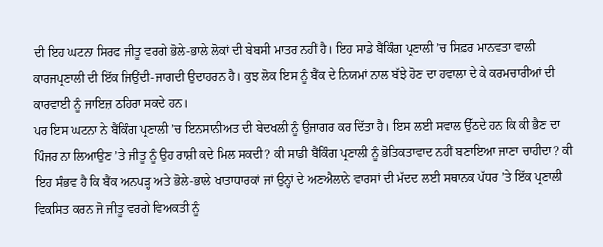ਦੀ ਇਹ ਘਟਨਾ ਸਿਰਫ ਜੀਤੂ ਵਰਗੇ ਭੋਲੇ-ਭਾਲੇ ਲੋਕਾਂ ਦੀ ਬੇਬਸੀ ਮਾਤਰ ਨਹੀਂ ਹੈ। ਇਹ ਸਾਡੇ ਬੈਂਕਿੰਗ ਪ੍ਰਣਾਲੀ ’ਚ ਸਿਫ਼ਰ ਮਾਨਵਤਾ ਵਾਲੀ ਕਾਰਜਪ੍ਰਣਾਲੀ ਦੀ ਇੱਕ ਜਿਉਂਦੀ-ਜਾਗਦੀ ਉਦਾਹਰਨ ਹੈ। ਕੁਝ ਲੋਕ ਇਸ ਨੂੰ ਬੈਂਕ ਦੇ ਨਿਯਮਾਂ ਨਾਲ ਬੱਝੇ ਹੋਣ ਦਾ ਹਵਾਲਾ ਦੇ ਕੇ ਕਰਮਚਾਰੀਆਂ ਦੀ ਕਾਰਵਾਈ ਨੂੰ ਜਾਇਜ਼ ਠਹਿਰਾ ਸਕਦੇ ਹਨ।
ਪਰ ਇਸ ਘਟਨਾ ਨੇ ਬੈਂਕਿੰਗ ਪ੍ਰਣਾਲੀ ’ਚ ਇਨਸਾਨੀਅਤ ਦੀ ਬੇਦਖਲੀ ਨੂੰ ਉਜਾਗਰ ਕਰ ਦਿੱਤਾ ਹੈ। ਇਸ ਲਈ ਸਵਾਲ ਉੱਠਦੇ ਹਨ ਕਿ ਕੀ ਭੈਣ ਦਾ ਪਿੰਜਰ ਨਾ ਲਿਆਉਣ ’ਤੇ ਜੀਤੂ ਨੂੰ ਉਹ ਰਾਸ਼ੀ ਕਦੇ ਮਿਲ ਸਕਦੀ? ਕੀ ਸਾਡੀ ਬੈਂਕਿੰਗ ਪ੍ਰਣਾਲੀ ਨੂੰ ਭੋਤਿਕਤਾਵਾਦ ਨਹੀਂ ਬਣਾਇਆ ਜਾਣਾ ਚਾਹੀਦਾ? ਕੀ ਇਹ ਸੰਭਵ ਹੈ ਕਿ ਬੈਂਕ ਅਨਪੜ੍ਹ ਅਤੇ ਭੋਲੇ-ਭਾਲੇ ਖਾਤਾਧਾਰਕਾਂ ਜਾਂ ਉਨ੍ਹਾਂ ਦੇ ਅਣਐਲਾਨੇ ਵਾਰਸਾਂ ਦੀ ਮੱਦਦ ਲਈ ਸਥਾਨਕ ਪੱਧਰ ’ਤੇ ਇੱਕ ਪ੍ਰਣਾਲੀ ਵਿਕਸਿਤ ਕਰਨ ਜੋ ਜੀਤੂ ਵਰਗੇ ਵਿਅਕਤੀ ਨੂੰ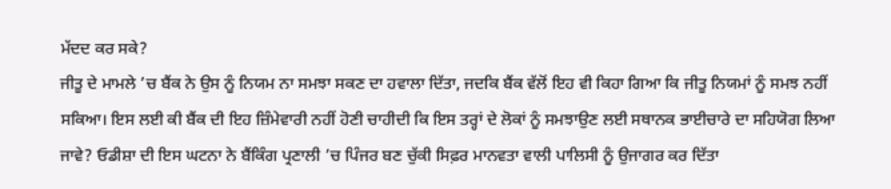ਮੱਦਦ ਕਰ ਸਕੇ?
ਜੀਤੂ ਦੇ ਮਾਮਲੇ ’ਚ ਬੈਂਕ ਨੇ ਉਸ ਨੂੰ ਨਿਯਮ ਨਾ ਸਮਝਾ ਸਕਣ ਦਾ ਹਵਾਲਾ ਦਿੱਤਾ, ਜਦਕਿ ਬੈਂਕ ਵੱਲੋਂ ਇਹ ਵੀ ਕਿਹਾ ਗਿਆ ਕਿ ਜੀਤੂ ਨਿਯਮਾਂ ਨੂੰ ਸਮਝ ਨਹੀਂ ਸਕਿਆ। ਇਸ ਲਈ ਕੀ ਬੈਂਕ ਦੀ ਇਹ ਜ਼ਿੰਮੇਵਾਰੀ ਨਹੀਂ ਹੋਣੀ ਚਾਹੀਦੀ ਕਿ ਇਸ ਤਰ੍ਹਾਂ ਦੇ ਲੋਕਾਂ ਨੂੰ ਸਮਝਾਉਣ ਲਈ ਸਥਾਨਕ ਭਾਈਚਾਰੇ ਦਾ ਸਹਿਯੋਗ ਲਿਆ ਜਾਵੇ? ਓਡੀਸ਼ਾ ਦੀ ਇਸ ਘਟਨਾ ਨੇ ਬੈਂਕਿੰਗ ਪ੍ਰਣਾਲੀ ’ਚ ਪਿੰਜਰ ਬਣ ਚੁੱਕੀ ਸਿਫ਼ਰ ਮਾਨਵਤਾ ਵਾਲੀ ਪਾਲਿਸੀ ਨੂੰ ਉਜਾਗਰ ਕਰ ਦਿੱਤਾ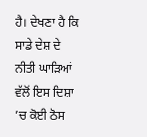ਹੈ। ਦੇਖਣਾ ਹੈ ਕਿ ਸਾਡੇ ਦੇਸ਼ ਦੇ ਨੀਤੀ ਘਾੜਿਆਂ ਵੱਲੋਂ ਇਸ ਦਿਸ਼ਾ ’ਚ ਕੋਈ ਠੋਸ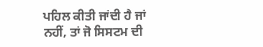ਪਹਿਲ ਕੀਤੀ ਜਾਂਦੀ ਹੈ ਜਾਂ ਨਹੀਂ, ਤਾਂ ਜੋ ਸਿਸਟਮ ਦੀ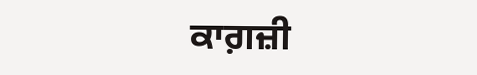ਕਾਗ਼ਜ਼ੀ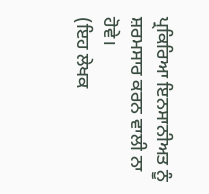ਪ੍ਰਕਿਰਿਆ ਇਨਸਾਨੀਅਤ ਨੂੰ ਸ਼ਰਮਸਾਰ ਕਰਨ ਵਾਲੀ ਨਾ ਹੋਵੇ।
(ਇਹ ਲੇਖਕ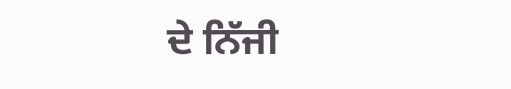ਦੇ ਨਿੱਜੀ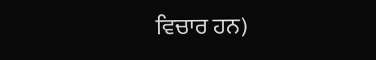ਵਿਚਾਰ ਹਨ)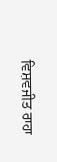ਵਿਸ਼ਵਜੀਤ ਰਾਹਾ